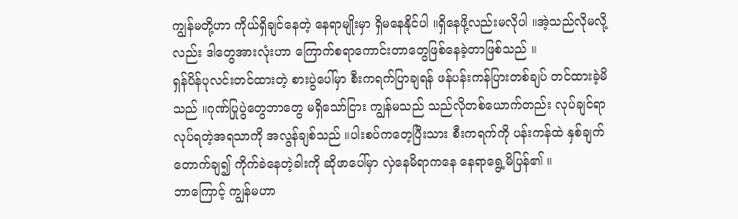ကျွန်မတို့ဟာ ကိုယ်ရှိချင်နေတဲ့ နေရာမျိုးမှာ ရှိမနေနိုင်ပါ ။ရှိနေဖို့လည်းမလိုပါ ။အဲ့သည်လိုမလို့လည်း ဒါတွေအားလုံးဟာ ကြောက်စရာကောင်းတာတွေဖြစ်နေခဲ့တာဖြစ်သည် ။
ရှန်ပိန်ပုလင်းတင်ထားတဲ့ စားပွဲပေါ်မှာ စီးကရက်ပြာချရန် ဖန်ပန်းကန်ပြားတစ်ချပ် တင်ထားခဲ့မိသည် ။ဂုဏ်ပြုပွဲတွေဘာတွေ မရှိသော်ငြား ကျွန်မသည် သည်လိုတစ်ယောက်တည်း လုပ်ချင်ရာလုပ်ရတဲ့အရသာကို အလွန်ချစ်သည် ။ပါးစပ်ကတေ့ပြီးသား စီးကရက်ကို ပန်းကန်ထဲ နှစ်ချက်တောက်ချ၍ ကိုက်ခဲနေတဲ့ခါးကို ဆိုဖာပေါ်မှာ လှဲနေမိရာကနေ နေရာရွေ့မိပြန်၏ ။
ဘာကြောင့် ကျွန်မဟာ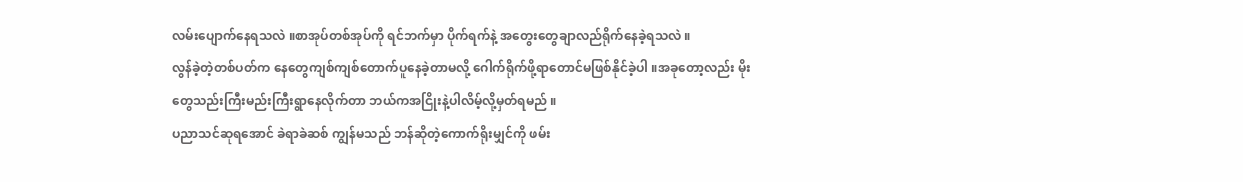လမ်းပျောက်နေရသလဲ ။စာအုပ်တစ်အုပ်ကို ရင်ဘက်မှာ ပိုက်ရက်နဲ့ အတွေးတွေချာလည်ရိုက်နေခဲ့ရသလဲ ။
လွန်ခဲ့တဲ့တစ်ပတ်က နေတွေကျစ်ကျစ်တောက်ပူနေခဲ့တာမလို့ ဂေါက်ရိုက်ဖို့ရာတောင်မဖြစ်နိုင်ခဲ့ပါ ။အခုတော့လည်း မိုးတွေသည်းကြီးမည်းကြီးရွာနေလိုက်တာ ဘယ်ကအငြိုးနဲ့ပါလိမ့်လို့မှတ်ရမည် ။
ပညာသင်ဆုရအောင် ခဲရာခဲဆစ် ကျွန်မသည် ဘန်ဆိုတဲ့ကောက်ရိုးမျှင်ကို ဖမ်း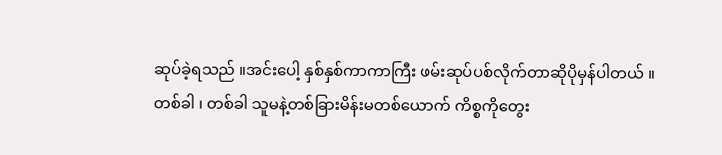ဆုပ်ခဲ့ရသည် ။အင်းပေါ့ နှစ်နှစ်ကာကာကြီး ဖမ်းဆုပ်ပစ်လိုက်တာဆိုပိုမှန်ပါတယ် ။
တစ်ခါ ၊ တစ်ခါ သူမနဲ့တစ်ခြားမိန်းမတစ်ယောက် ကိစ္စကိုတွေး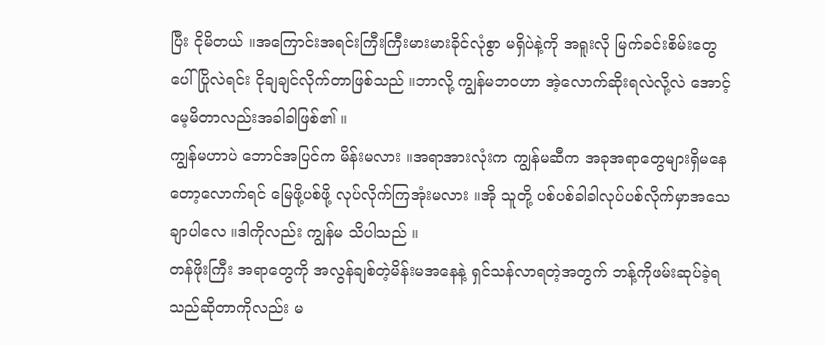ပြီး ငိုမိတယ် ။အကြောင်းအရင်းကြီးကြီးမားမားခိုင်လုံစွာ မရှိပဲနဲ့ကို အရူးလို မြက်ခင်းစိမ်းတွေပေါ် ပြိုလဲရင်း ငိုချချင်လိုက်တာဖြစ်သည် ။ဘာလို့ ကျွန်မဘဝဟာ အဲ့လောက်ဆိုးရလဲလို့လဲ အောင့်မေ့မိတာလည်းအခါခါဖြစ်၏ ။
ကျွန်မဟာပဲ ဘောင်အပြင်က မိန်းမလား ။အရာအားလုံးက ကျွန်မဆီက အခုအရာတွေများရှိမနေတော့လောက်ရင် မြေဖို့ပစ်ဖို့ လုပ်လိုက်ကြအုံးမလား ။အို သူတို့ ပစ်ပစ်ခါခါလုပ်ပစ်လိုက်မှာအသေချာပါလေ ။ဒါကိုလည်း ကျွန်မ သိပါသည် ။
တန်ဖိုးကြီး အရာတွေကို အလွန်ချစ်တဲ့မိန်းမအနေနဲ့ ရှင်သန်လာရတဲ့အတွက် ဘန့်ကိုဖမ်းဆုပ်ခဲ့ရသည်ဆိုတာကိုလည်း မ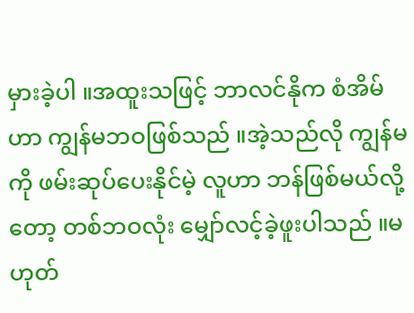မှားခဲ့ပါ ။အထူးသဖြင့် ဘာလင်နိုက စံအိမ်ဟာ ကျွန်မဘဝဖြစ်သည် ။အဲ့သည်လို ကျွန်မကို ဖမ်းဆုပ်ပေးနိုင်မဲ့ လူဟာ ဘန်ဖြစ်မယ်လို့တော့ တစ်ဘဝလုံး မျှော်လင့်ခဲ့ဖူးပါသည် ။မဟုတ်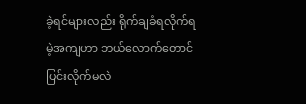ခဲ့ရင်များလည်း ရိုက်ချခံရလိုက်ရမဲ့အကျဟာ ဘယ်လောက်တောင်ပြင်းလိုက်မလဲ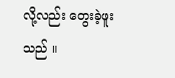လို့လည်း တွေးခဲ့ဖူးသည် ။